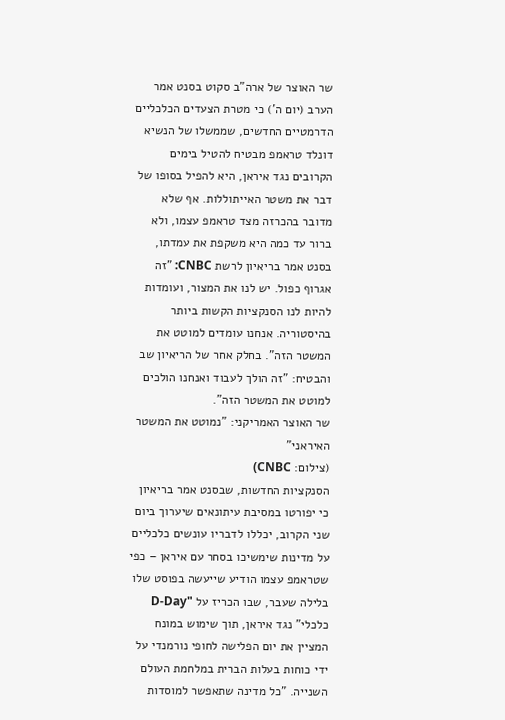שר האוצר של ארה"ב סקוט בסנט אמר הערב (יום ה') כי מטרת הצעדים הכלכליים הדרמטיים החדשים, שממשלו של הנשיא דונלד טראמפ מבטיח להטיל בימים הקרובים נגד איראן, היא להפיל בסופו של דבר את משטר האייתוללות. אף שלא מדובר בהכרזה מצד טראמפ עצמו, ולא ברור עד כמה היא משקפת את עמדתו, בסנט אמר בריאיון לרשת CNBC: "זה אגרוף כפול. יש לנו את המצור, ועומדות להיות לנו הסנקציות הקשות ביותר בהיסטוריה. אנחנו עומדים למוטט את המשטר הזה". בחלק אחר של הריאיון שב והבטיח: "זה הולך לעבוד ואנחנו הולכים למוטט את המשטר הזה".
שר האוצר האמריקני: "נמוטט את המשטר האיראני"
(צילום: CNBC)
הסנקציות החדשות, שבסנט אמר בריאיון כי יפורטו במסיבת עיתונאים שיערוך ביום שני הקרוב, יכללו לדבריו עונשים כלכליים על מדינות שימשיכו בסחר עם איראן – כפי שטראמפ עצמו הודיע שייעשה בפוסט שלו בלילה שעבר, שבו הכריז על "D-Day כלכלי" נגד איראן, תוך שימוש במונח המציין את יום הפלישה לחופי נורמנדי על ידי כוחות בעלות הברית במלחמת העולם השנייה. "כל מדינה שתאפשר למוסדות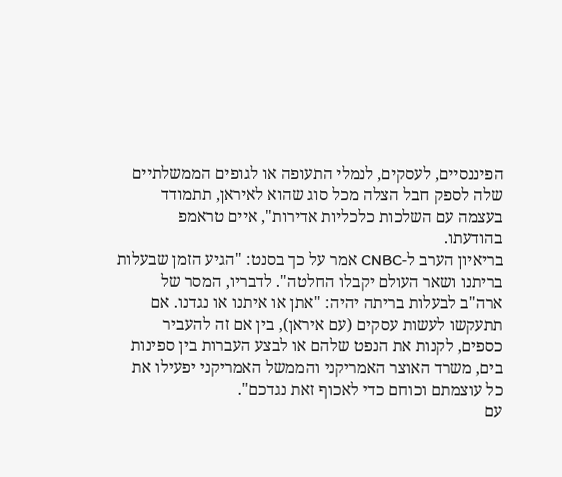הפיננסיים, לעסקים, לנמלי התעופה או לגופים הממשלתיים שלה לספק חבל הצלה מכל סוג שהוא לאיראן, תתמודד בעצמה עם השלכות כלכליות אדירות", איים טראמפ בהודעתו.
בריאיון הערב ל-CNBC אמר על כך בסנט: "הגיע הזמן שבעלות בריתנו ושאר העולם יקבלו החלטה". לדבריו, המסר של ארה"ב לבעלות בריתה יהיה: "אתן או איתנו או נגדנו. אם תתעקשו לעשות עסקים (עם איראן), בין אם זה להעביר כספים, לקנות את הנפט שלהם או לבצע העברות בין ספינות בים, משרד האוצר האמריקני והממשל האמריקני יפעילו את כל עוצמתם וכוחם כדי לאכוף זאת נגדכם".
עם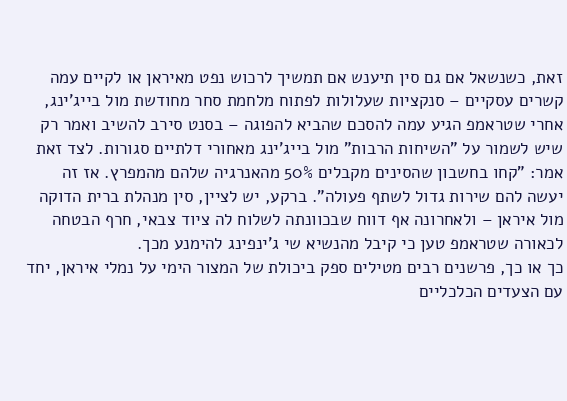זאת, כשנשאל אם גם סין תיענש אם תמשיך לרכוש נפט מאיראן או לקיים עמה קשרים עסקיים – סנקציות שעלולות לפתוח מלחמת סחר מחודשת מול בייג'ינג, אחרי שטראמפ הגיע עמה להסכם שהביא להפוגה – בסנט סירב להשיב ואמר רק שיש לשמור על "השיחות הרבות" מול בייג'ינג מאחורי דלתיים סגורות. לצד זאת אמר: "קחו בחשבון שהסינים מקבלים 50% מהאנרגיה שלהם מהמפרץ. אז זה יעשה להם שירות גדול לשתף פעולה". ברקע, יש לציין, סין מנהלת ברית הדוקה מול איראן – ולאחרונה אף דווח שבכוונתה לשלוח לה ציוד צבאי, חרף הבטחה לכאורה שטראמפ טען כי קיבל מהנשיא שי ג'ינפינג להימנע מכך.
כך או כך, פרשנים רבים מטילים ספק ביכולת של המצור הימי על נמלי איראן, יחד עם הצעדים הכלכליים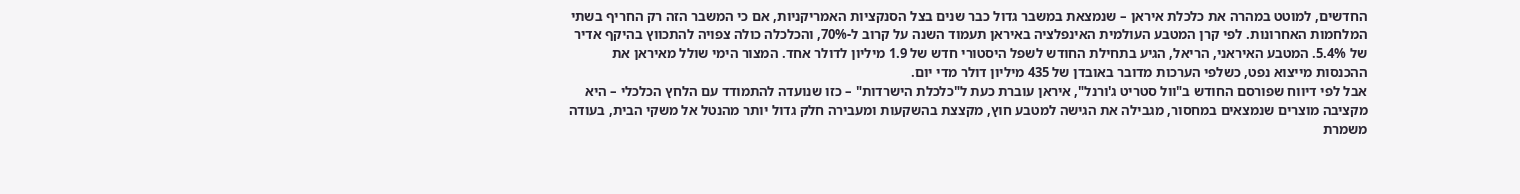החדשים, למוטט במהרה את כלכלת איראן – שנמצאת במשבר גדול כבר שנים בצל הסנקציות האמריקניות, אם כי המשבר הזה רק החריף בשתי המלחמות האחרונות. לפי קרן המטבע העולמית האינפלציה באיראן תעמוד השנה על קרוב ל-70%, והכלכלה כולה צפויה להתכווץ בהיקף אדיר של 5.4%. המטבע האיראני, הריאל, הגיע בתחילת החודש לשפל היסטורי חדש של 1.9 מיליון לדולר אחד. המצור הימי שולל מאיראן את ההכנסות מייצוא נפט, כשלפי הערכות מדובר באובדן של 435 מיליון דולר מדי יום.
אבל לפי דיווח שפורסם החודש ב"וול סטריט ג'ורנל", איראן עוברת כעת ל"כלכלת הישרדות" – כזו שנועדה להתמודד עם הלחץ הכלכלי – היא מקציבה מוצרים שנמצאים במחסור, מגבילה את הגישה למטבע חוץ, מקצצת בהשקעות ומעבירה חלק גדול יותר מהנטל אל משקי הבית, בעודה משמרת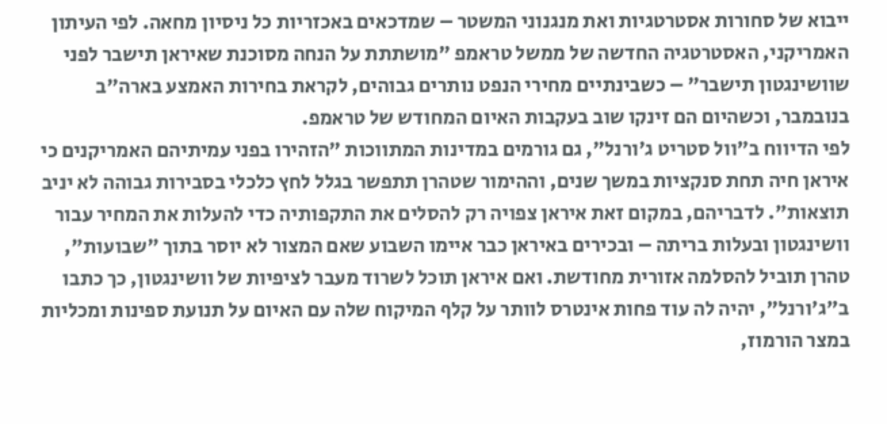ייבוא של סחורות אסטרטגיות ואת מנגנוני המשטר – שמדכאים באכזריות כל ניסיון מחאה. לפי העיתון האמריקני, האסטרטגיה החדשה של ממשל טראמפ "מושתתת על הנחה מסוכנת שאיראן תישבר לפני שוושינגטון תישבר" – כשבינתיים מחירי הנפט נותרים גבוהים, לקראת בחירות האמצע בארה"ב בנובמבר, וכשהיום הם זינקו שוב בעקבות האיום המחודש של טראמפ.
לפי הדיווח ב"וול סטריט ג'ורנל", גם גורמים במדינות המתווכות "הזהירו בפני עמיתיהם האמריקנים כי איראן חיה תחת סנקציות במשך שנים, וההימור שטהרן תתפשר בגלל לחץ כלכלי בסבירות גבוהה לא יניב תוצאות". לדבריהם, במקום זאת איראן צפויה רק להסלים את התקפותיה כדי להעלות את המחיר עבור וושינגטון ובעלות בריתה – ובכירים באיראן כבר איימו השבוע שאם המצור לא יוסר בתוך "שבועות", טהרן תוביל להסלמה אזורית מחודשת. ואם איראן תוכל לשרוד מעבר לציפיות של וושינגטון, כך כתבו ב"ג'ורנל", יהיה לה עוד פחות אינטרס לוותר על קלף המיקוח שלה עם האיום על תנועת ספינות ומכליות במצר הורמוז,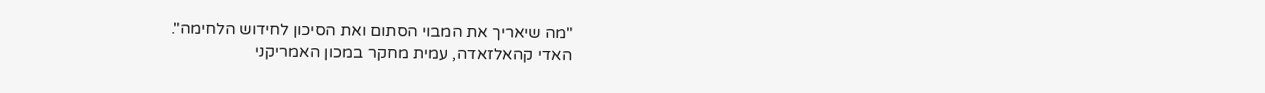"מה שיאריך את המבוי הסתום ואת הסיכון לחידוש הלחימה".
האדי קהאלזאדה, עמית מחקר במכון האמריקני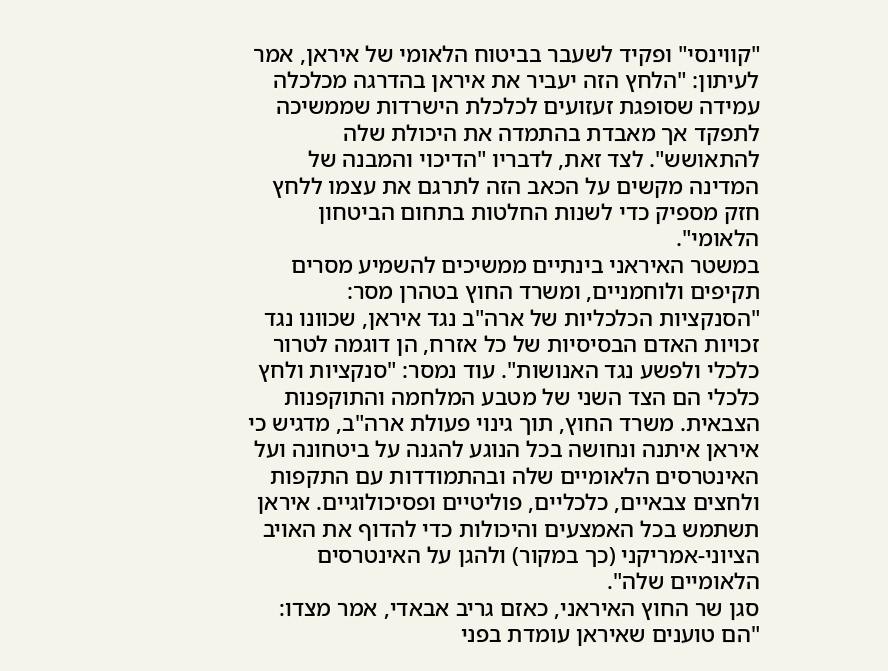"קווינסי" ופקיד לשעבר בביטוח הלאומי של איראן, אמר לעיתון: "הלחץ הזה יעביר את איראן בהדרגה מכלכלה עמידה שסופגת זעזועים לכלכלת הישרדות שממשיכה לתפקד אך מאבדת בהתמדה את היכולת שלה להתאושש". לצד זאת, לדבריו "הדיכוי והמבנה של המדינה מקשים על הכאב הזה לתרגם את עצמו ללחץ חזק מספיק כדי לשנות החלטות בתחום הביטחון הלאומי".
במשטר האיראני בינתיים ממשיכים להשמיע מסרים תקיפים ולוחמניים, ומשרד החוץ בטהרן מסר: "הסנקציות הכלכליות של ארה"ב נגד איראן, שכוונו נגד זכויות האדם הבסיסיות של כל אזרח, הן דוגמה לטרור כלכלי ולפשע נגד האנושות". עוד נמסר: "סנקציות ולחץ כלכלי הם הצד השני של מטבע המלחמה והתוקפנות הצבאית. משרד החוץ, תוך גינוי פעולת ארה"ב, מדגיש כי איראן איתנה ונחושה בכל הנוגע להגנה על ביטחונה ועל האינטרסים הלאומיים שלה ובהתמודדות עם התקפות ולחצים צבאיים, כלכליים, פוליטיים ופסיכולוגיים. איראן תשתמש בכל האמצעים והיכולות כדי להדוף את האויב הציוני-אמריקני (כך במקור) ולהגן על האינטרסים הלאומיים שלה".
סגן שר החוץ האיראני, כאזם גריב אבאדי, אמר מצדו: "הם טוענים שאיראן עומדת בפני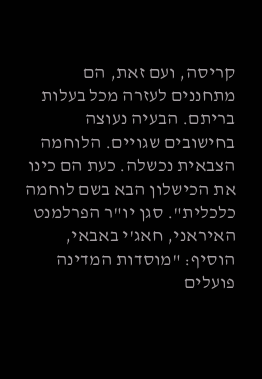קריסה, ועם זאת, הם מתחננים לעזרה מכל בעלות בריתם. הבעיה נעוצה בחישובים שגויים. הלוחמה הצבאית נכשלה. כעת הם כינו את הכישלון הבא בשם לוחמה כלכלית". סגן יו"ר הפרלמנט האיראני, חאג'י באבאי, הוסיף: "מוסדות המדינה פועלים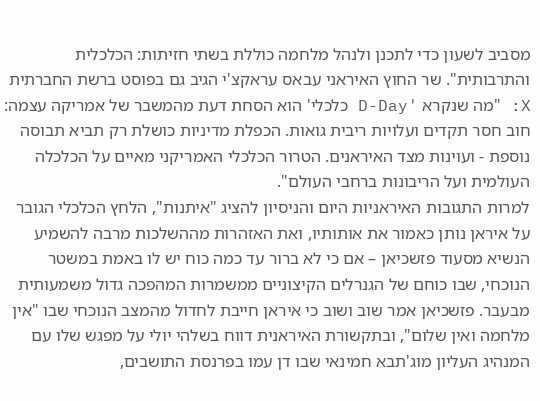מסביב לשעון כדי לתכנן ולנהל מלחמה כוללת בשתי חזיתות: הכלכלית והתרבותית". שר החוץ האיראני עבאס עראקצ'י הגיב גם בפוסט ברשת החברתית X: "מה שנקרא 'D-Day כלכלי' הוא הסחת דעת מהמשבר של אמריקה עצמה: חוב חסר תקדים ועלויות ריבית גואות. הכפלת מדיניות כושלת רק תביא תבוסה נוספת - ועוינות מצד האיראנים. הטרור הכלכלי האמריקני מאיים על הכלכלה העולמית ועל הריבונות ברחבי העולם".
למרות התגובות האיראניות היום והניסיון להציג "איתנות", הלחץ הכלכלי הגובר על איראן נותן כאמור את אותותיו, ואת האזהרות מההשלכות מרבה להשמיע הנשיא מסעוד פזשכיאן – אם כי לא ברור עד כמה כוח יש לו באמת במשטר הנוכחי, שבו כוחם של הגנרלים הקיצוניים ממשמרות המהפכה גדול משמעותית מבעבר. פזשכיאן אמר שוב ושוב כי איראן חייבת לחדול מהמצב הנוכחי שבו "אין מלחמה ואין שלום", ובתקשורת האיראנית דווח בשלהי יולי על מפגש שלו עם המנהיג העליון מוג'תבא חמינאי שבו דן עמו בפרנסת התושבים,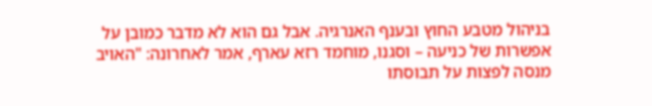בניהול מטבע החוץ ובענף האנרגיה. אבל גם הוא לא מדבר כמובן על אפשרות של כניעה – וסגנו, מוחמד רזא עארף, אמר לאחרונה: "האויב מנסה לפצות על תבוסתו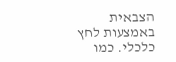הצבאית באמצעות לחץ כלכלי. כמו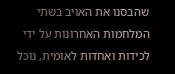שהבסנו את האויב בשתי המלחמות האחרונות על ידי לכידות ואחדות לאומית, נוכל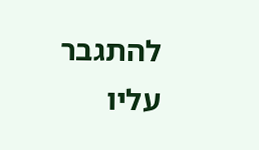להתגבר עליו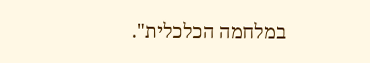במלחמה הכלכלית".